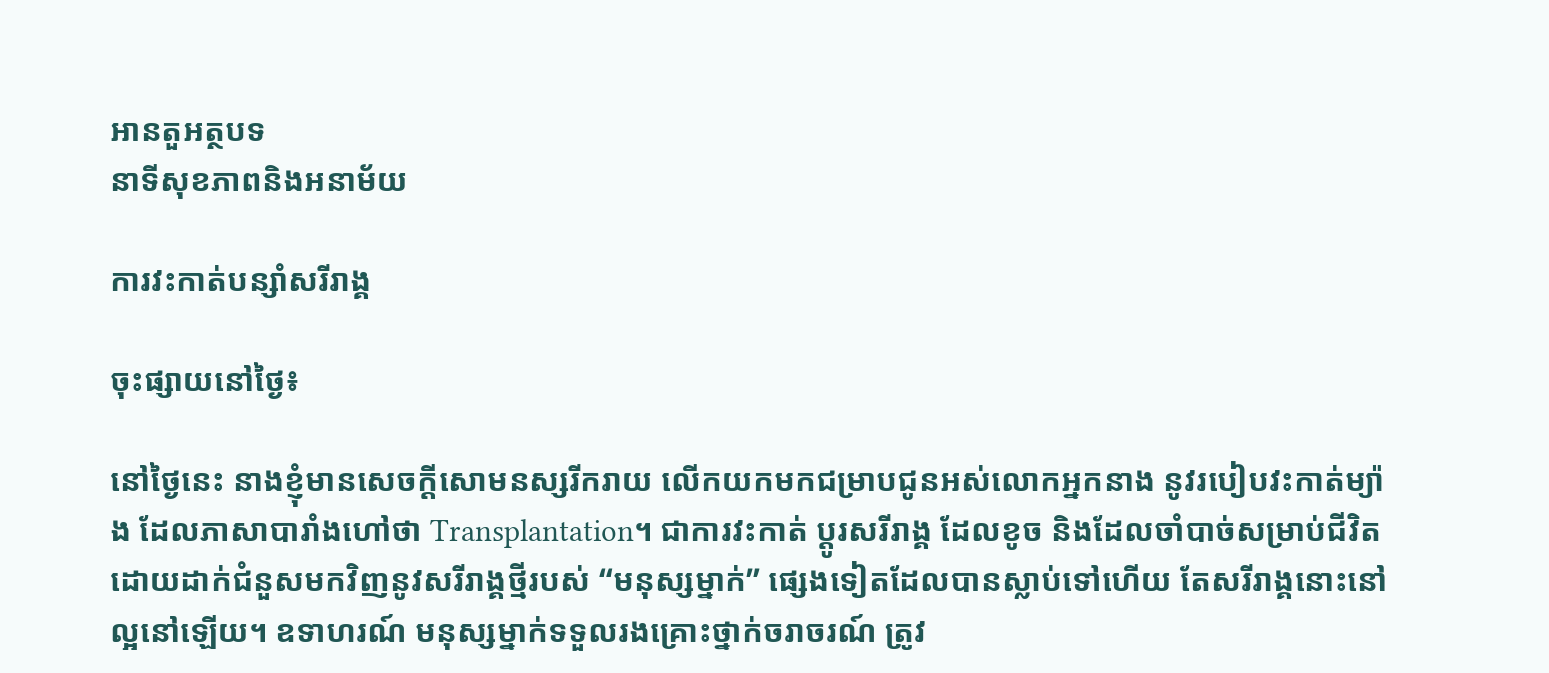អានតួអត្ថបទ
នាទីសុខភាពនិងអនាម័យ

ការវះកាត់បន្សាំសរីរាង្គ

ចុះផ្សាយនៅថ្ងៃ៖

នៅថ្ងៃនេះ នាងខ្ញុំមានសេចក្តីសោមនស្សរីករាយ លើកយកមកជម្រាបជូនអស់លោកអ្នកនាង នូវរបៀបវះកាត់ម្យ៉ាង ដែលភាសាបារាំងហៅថា Transplantation។ ជាការវះកាត់ ប្តូរសរីរាង្គ ដែលខូច និងដែលចាំបាច់សម្រាប់ជីវិត ដោយដាក់ជំនួសមកវិញនូវសរីរាង្គថ្មីរបស់ “មនុស្សម្នាក់” ផ្សេងទៀតដែលបានស្លាប់ទៅហើយ តែសរីរាង្គនោះនៅល្អនៅឡើយ។ ឧទាហរណ៍ មនុស្សម្នាក់ទទួលរងគ្រោះថ្នាក់ចរាចរណ៍ ត្រូវ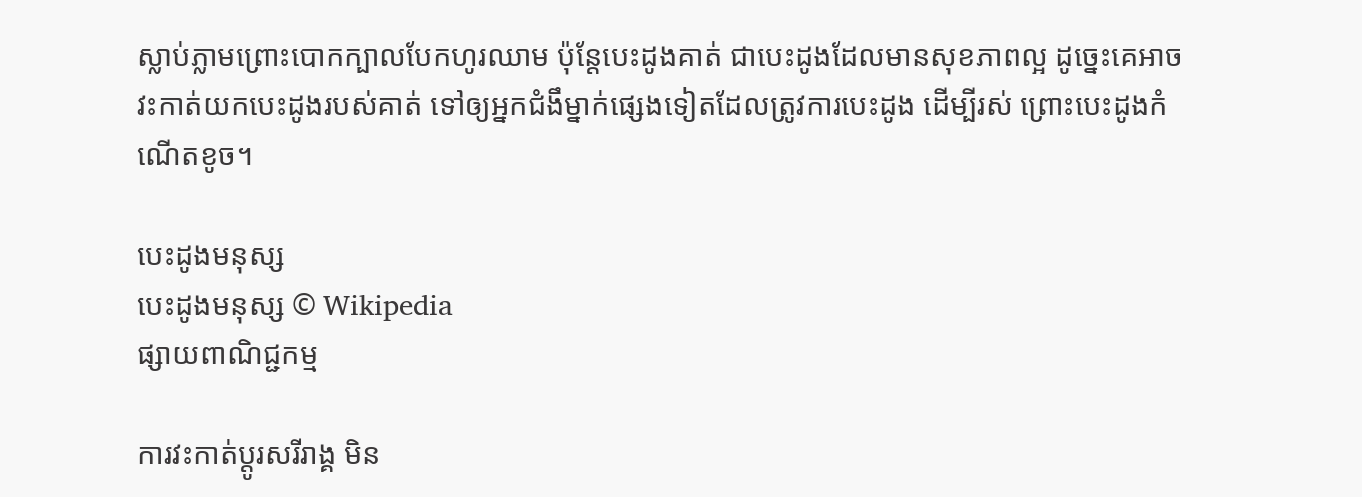ស្លាប់ភ្លាមព្រោះបោកក្បាលបែកហូរឈាម ប៉ុន្តែបេះដូងគាត់ ជាបេះដូងដែលមានសុខភាពល្អ ដូច្នេះគេអាចវះកាត់យកបេះដូងរបស់គាត់ ទៅឲ្យអ្នកជំងឹម្នាក់ផ្សេងទៀតដែលត្រូវការបេះដូង ដើម្បីរស់ ព្រោះបេះដូងកំណើតខូច។

បេះដូងមនុស្ស
បេះដូងមនុស្ស © Wikipedia
ផ្សាយពាណិជ្ជកម្ម

ការវះកាត់ប្តូរសរីរាង្គ មិន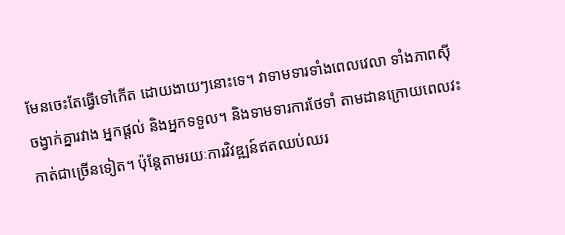មែនចេះតែធ្វើទៅកើត ដោយងាយៗនោះទេ។ វាទាមទារទាំងពេលវេលា ទាំងភាពស៊ីចង្វាក់គ្នារវាង អ្នកផ្តល់ និងអ្នកទទួល។ និងទាមទារការថែទាំ តាមដានក្រោយពេលវះកាត់ជាច្រើនទៀត។ ប៉ុន្តែតាមរយៈការវិវឌ្ឍន៍ឥតឈប់ឈរ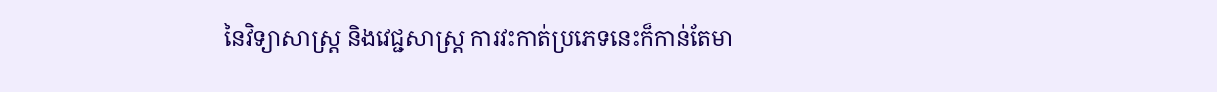នៃវិទ្យាសាស្ត្រ និងវេជ្ជសាស្ត្រ ការវះកាត់ប្រភេទនេះក៏កាន់តែមា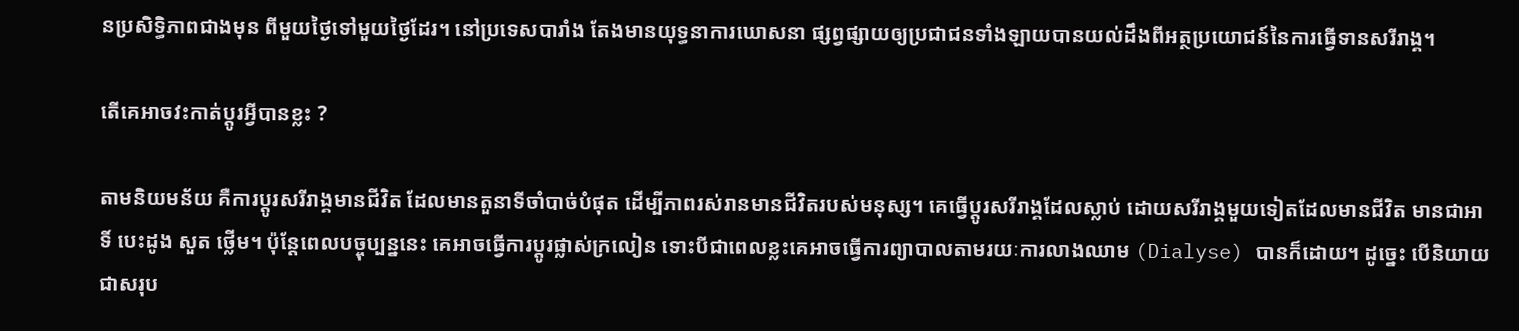នប្រសិទ្ធិភាពជាងមុន ពីមួយថ្ងៃទៅមួយថ្ងៃដែរ។ នៅប្រទេសបារាំង តែងមានយុទ្ធនាការឃោសនា ផ្សព្វផ្សាយឲ្យប្រជាជនទាំងឡាយបានយល់ដឹងពីអត្ថប្រយោជន៍នៃការធ្វើទានសរីរាង្គ។

តើគេអាចវះកាត់ប្តូរអ្វីបានខ្លះ ?

តាមនិយមន័យ គឺការប្តូរសរីរាង្គមានជីវិត ដែលមានតួនាទីចាំបាច់បំផុត ដើម្បីភាពរស់រានមានជីវិតរបស់មនុស្ស។ គេធ្វើប្តូរសរីរាង្គដែលស្លាប់ ដោយសរីរាង្គមួយទៀតដែលមានជីវិត មានជាអាទិ៍ បេះដូង សួត ថ្លើម។ ប៉ុន្តែពេលបច្ចុប្បន្ននេះ គេអាចធ្វើការប្តូរផ្លាស់ក្រលៀន ទោះបីជាពេលខ្លះគេអាចធ្វើការព្យាបាលតាមរយៈការលាងឈាម (Dialyse) បានក៏ដោយ។ ដូច្នេះ បើនិយាយជាសរុប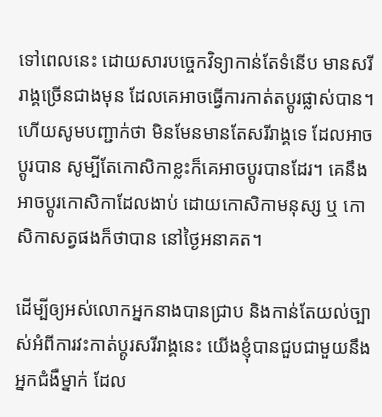ទៅពេលនេះ ដោយសារបច្ចេកវិទ្យាកាន់តែទំនើប មានសរីរាង្គច្រើនជាងមុន ដែលគេអាចធ្វើការកាត់តប្តូរផ្លាស់បាន។ ហើយសូមបញ្ជាក់ថា មិនមែនមានតែសរីរាង្គទេ ដែលអាចប្តូរបាន សូម្បីតែកោសិកាខ្លះក៏គេអាចប្តូរបានដែរ។ គេនឹងអាចប្តូរកោសិកាដែលងាប់ ដោយកោសិកាមនុស្ស ឬ កោសិកាសត្វផងក៏ថាបាន នៅថ្ងៃអនាគត។

ដើម្បីឲ្យអស់លោកអ្នកនាងបានជ្រាប និងកាន់តែយល់ច្បាស់អំពីការវះកាត់ប្តូរសរីរាង្គនេះ យើងខ្ញុំបានជួបជាមួយនឹងអ្នកជំងឺម្នាក់ ដែល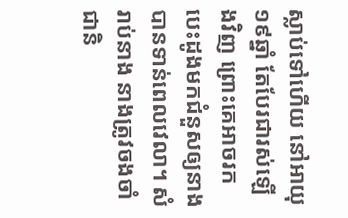ស្លាប់ទៅហើយ នៅអាយុ១៩ឆ្នាំ តែបែរជារស់ឡើងវិញ ព្រោះគេអាចរកបេះដូងមកជំនួសឲ្យនាងបានទាន់ពេលវេលា។ សំរាប់នាង នាងត្រូវចងចាំជានិ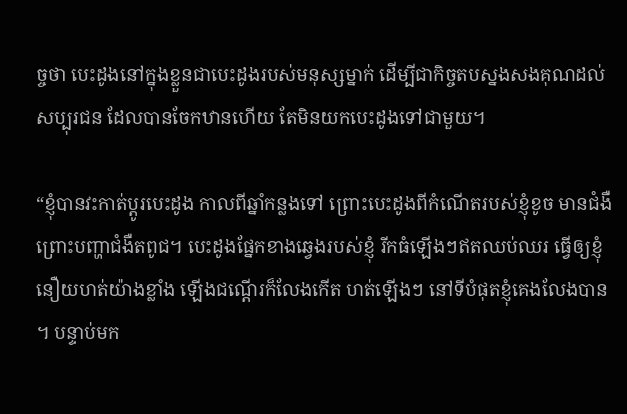ច្ចថា បេះដូងនៅក្នុងខ្លួនជាបេះដូងរបស់មនុស្សម្នាក់ ដើម្បីជាកិច្ចតបស្នងសងគុណដល់សប្បុរជន ដែលបានចែកឋានហើយ តែមិនយកបេះដូងទៅជាមួយ។

“ខ្ញុំបានវះកាត់ប្តូរបេះដូង កាលពីឆ្នាំកន្លងទៅ ព្រោះបេះដូងពីកំណើតរបស់ខ្ញុំខូច មានជំងឺ ព្រោះបញ្ហាជំងឺតពូជ។ បេះដូងផ្នែកខាងឆ្វេងរបស់ខ្ញុំ រីកធំឡើងៗឥតឈប់ឈរ ធ្វើឲ្យខ្ញុំនឿយហត់យ៉ាងខ្លាំង ឡើងជណ្តើរក៏លែងកើត ហត់ឡើងៗ នៅទីបំផុតខ្ញុំគេងលែងបាន។ បន្ទាប់មក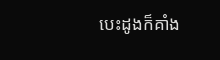បេះដូងក៏គាំង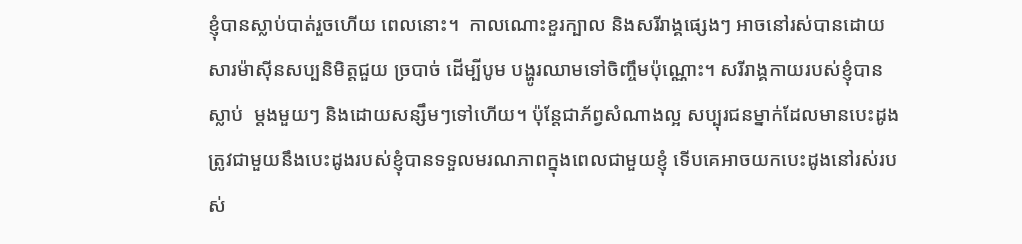ខ្ញុំបានស្លាប់បាត់រួចហើយ ពេលនោះ។  កាលណោះខួរក្បាល និងសរីរាង្គផ្សេងៗ អាចនៅរស់បានដោយសារម៉ាស៊ីនសប្បនិមិត្តជួយ ច្របាច់ ដើម្បីបូម បង្ហូរឈាមទៅចិញ្ចឹមប៉ុណ្ណោះ។ សរីរាង្គកាយរបស់ខ្ញុំបានស្លាប់  ម្តងមួយៗ និងដោយសន្សឹមៗទៅហើយ។ ប៉ុន្តែជាភ័ព្វសំណាងល្អ សប្បុរជនម្នាក់ដែលមានបេះដូង ត្រូវជាមួយនឹងបេះដូងរបស់ខ្ញុំបានទទួលមរណភាពក្នុងពេលជាមួយខ្ញុំ ទើបគេអាចយកបេះដូងនៅរស់របស់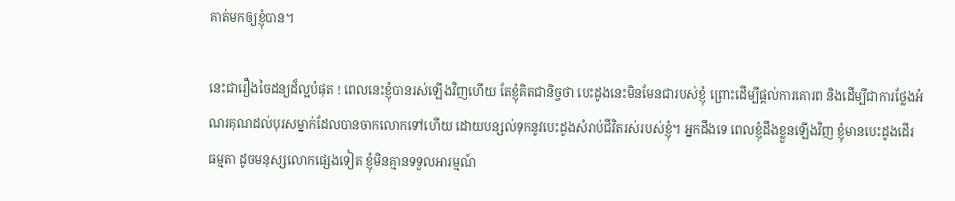គាត់មកឲ្យខ្ញុំបាន។

នេះជារឿងចៃដន្យដ៏ល្អបំផុត ! ពេលនេះខ្ញុំបានរស់ឡើងវិញហើយ តែខ្ញុំគិតជានិច្ចថា បេះដូងនេះមិនមែនជារបស់ខ្ញុំ ព្រោះដើម្បីផ្តល់ការគោរព និងដើម្បីជាការថ្លែងអំណរគុណដល់បុរសម្នាក់ដែលបានចាកលោកទៅហើយ ដោយបន្សល់ទុកនូវបេះដូងសំរាប់ជីវិតរស់របស់ខ្ញុំ។ អ្នកដឹងទេ ពេលខ្ញុំដឹងខ្លួនឡើងវិញ ខ្ញុំមានបេះដូងដើរ ធម្មតា ដូចមនុស្សលោកផ្សេងទៀត ខ្ញុំមិនគ្មានទទួលអារម្មណ៍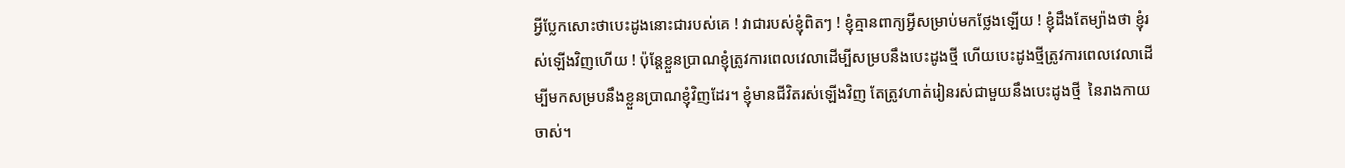អ្វីប្លែកសោះថាបេះដូងនោះជារបស់គេ ! វាជារបស់ខ្ញុំពិតៗ ! ខ្ញុំគ្មានពាក្យអ្វីសម្រាប់មកថ្លែងឡើយ ! ខ្ញុំដឹងតែម្យ៉ាងថា ខ្ញុំរស់ឡើងវិញហើយ ! ប៉ុន្តែខ្លួនប្រាណខ្ញុំត្រូវការពេលវេលាដើម្បីសម្របនឹងបេះដូងថ្មី ហើយបេះដូងថ្មីត្រូវការពេលវេលាដើម្បីមកសម្របនឹងខ្លួនប្រាណខ្ញុំវិញដែរ។ ខ្ញុំមានជីវិតរស់ឡើងវិញ តែត្រូវហាត់រៀនរស់ជាមួយនឹងបេះដូងថ្មី  នៃរាងកាយចាស់។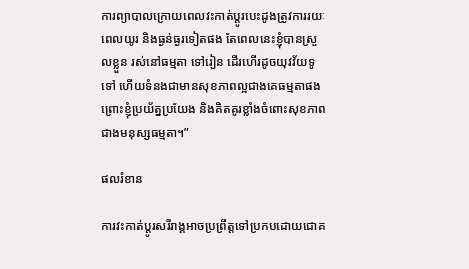ការព្យាបាលក្រោយពេលវះកាត់ប្តូរបេះដូងត្រូវការរយៈពេលយូរ និងធ្ងន់ធ្ងរទៀតផង តែពេលនេះខ្ញុំបានស្រួលខ្លួន រស់នៅធម្មតា ទៅរៀន ដើរហើរដូចយុវវ័យទូទៅ ហើយទំនងជាមានសុខភាពល្អជាងគេធម្មតាផង ព្រោះខ្ញុំប្រយ័ត្នប្រយែង និងគិតគូរខ្លាំងចំពោះសុខភាព ជាងមនុស្សធម្មតា។”

ផលរំខាន

ការវះកាត់ប្តូរសរីរាង្គអាចប្រព្រឹត្តទៅប្រកបដោយជោគ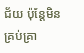ជ័យ ប៉ុន្តែមិនគ្រប់គ្រា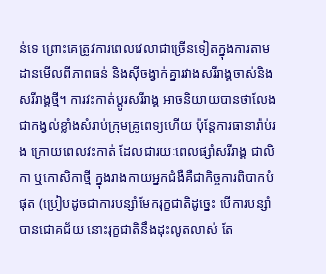ន់ទេ ព្រោះគេត្រូវការពេលវេលាជាច្រើនទៀតក្នុងការតាមដានមើលពីភាពធន់ និងស៊ីចង្វាក់គ្នារវាងសរីរាង្គចាស់និងសរីរាង្គថ្មី។ ការវះកាត់ប្តូរសរីរាង្គ អាចនិយាយបានថាលែងជាកង្វល់ខ្លាំងសំរាប់ក្រុមគ្រូពេទ្យហើយ ប៉ុន្តែការធានារ៉ាប់រង ក្រោយពេលវះកាត់ ដែលជារយៈពេលផ្សាំសរីរាង្គ ជាលិកា ឬកោសិកាថ្មី ក្នុងរាងកាយអ្នកជំងឺគឺជាកិច្ចការពិបាកបំផុត (ប្រៀបដូចជាការបន្សាំមែករុក្ខជាតិដូច្នេះ បើការបន្សាំបានជោគជ័យ នោះរុក្ខជាតិនឹងដុះលូតលាស់ តែ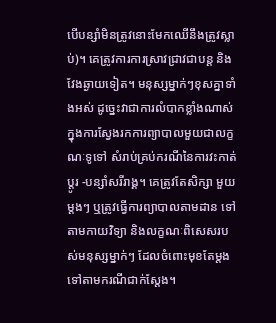បើបន្សាំមិនត្រូវនោះមែកឈើនឹងត្រូវស្លាប់)។ គេត្រូវការការស្រាវជ្រាវជាបន្ត និងវែងឆ្ងាយទៀត។ មនុស្សម្នាក់ៗខុសគ្នាទាំងអស់ ដូច្នេះវាជាការលំបាកខ្លាំងណាស់ក្នុងការស្វែងរកការព្យាបាលមួយជាលក្ខណៈទូទៅ សំរាប់គ្រប់ករណីនៃការវះកាត់ប្តូរ -បន្សាំសរីរាង្គ។ គេត្រូវតែសិក្សា មួយម្តងៗ ឬត្រូវធ្វើការព្យាបាលតាមដាន ទៅតាមកាយវិទ្យា និងលក្ខណៈពិសេសរបស់មនុស្សម្នាក់ៗ ដែលចំពោះមុខតែម្តង ទៅតាមករណីជាក់ស្តែង។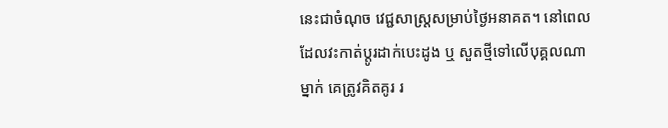នេះជាចំណុច វេជ្ជសាស្ត្រសម្រាប់ថ្ងៃអនាគត។ នៅពេលដែលវះកាត់ប្តូរដាក់បេះដូង ឬ សួតថ្មីទៅលើបុគ្គលណាម្នាក់ គេត្រូវគិតគូរ រ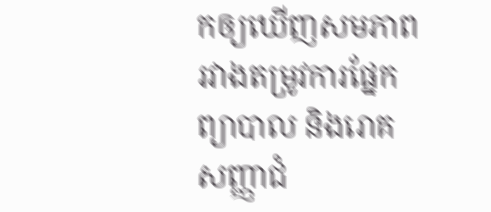កឲ្យឃើញសមភាព រវាងតម្រូវការផ្នែកព្យាបាល និងរោគសញ្ញាជំ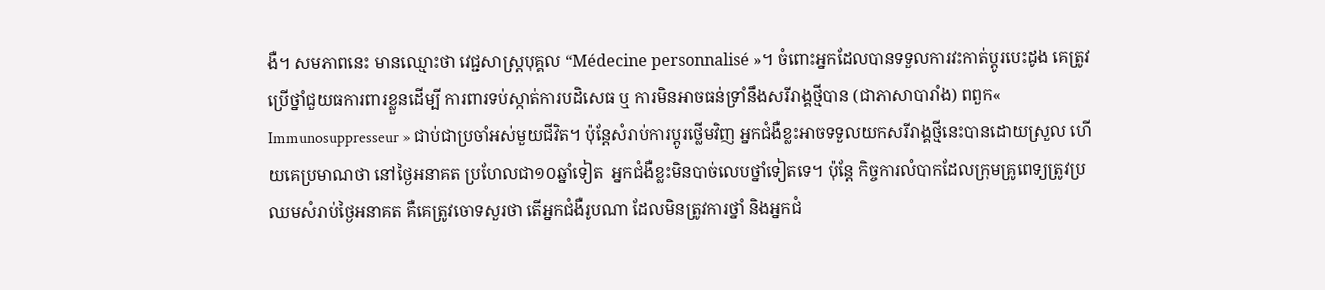ងឺ។ សមភាពនេះ មានឈ្មោះថា វេជ្ជសាស្ត្របុគ្គល “Médecine personnalisé »។ ចំពោះអ្នកដែលបានទទួលការវះកាត់ប្តូរបេះដូង គេត្រូវប្រើថ្នាំជួយធការពារខ្លួនដើម្បី ការពារទប់ស្កាត់ការបដិសេធ ឬ ការមិនអាចធន់ទ្រាំនឹងសរីរាង្គថ្មីបាន (ជាភាសាបារាំង) ពពួក« Immunosuppresseur » ជាប់ជាប្រចាំអស់មួយជីវិត។ ប៉ុន្តែសំរាប់ការប្តូរថ្លើមវិញ អ្នកជំងឺខ្លះអាចទទួលយកសរីរាង្គថ្មីនេះបានដោយស្រួល ហើយគេប្រមាណថា នៅថ្ងៃអនាគត ប្រហែលជា១០ឆ្នាំទៀត  អ្នកជំងឺខ្លះមិនបាច់លេបថ្នាំទៀតទេ។ ប៉ុន្តែ កិច្ចការលំបាកដែលក្រុមគ្រូពេទ្យត្រូវប្រឈមសំរាប់ថ្ងៃអនាគត គឺគេត្រូវចោទសួរថា តើអ្នកជំងឺរូបណា ដែលមិនត្រូវការថ្នាំ និងអ្នកជំ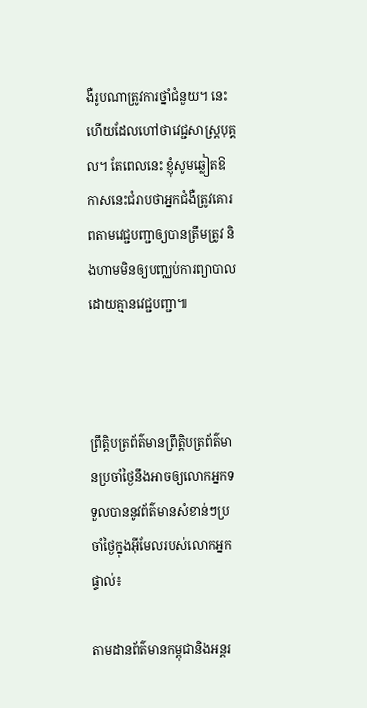ងឺរូបណាត្រូវការថ្នាំជំនួយ។ នេះហើយដែលហៅថាវេជ្ជសាស្ត្របុគ្គល។ តែពេលនេះ ខ្ញុំសូមឆ្លៀតឱកាសនេះជំរាបថាអ្នកជំងឺត្រូវគោរពតាមវេជ្ជបញ្ជាឲ្យបានត្រឹមត្រូវ និងហាមមិនឲ្យបញ្ឈប់ការព្យាបាលដោយគ្មានវេជ្ជបញ្ជា៕



ព្រឹត្តិបត្រព័ត៌មានព្រឹត្តិបត្រព័ត៌មានប្រចាំថ្ងៃនឹងអាចឲ្យលោកអ្នកទទួលបាននូវព័ត៌មានសំខាន់ៗប្រចាំថ្ងៃក្នុងអ៊ីមែលរបស់លោកអ្នកផ្ទាល់៖

តាមដានព័ត៌មានកម្ពុជានិងអន្តរ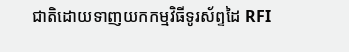ជាតិដោយទាញយកកម្មវិធីទូរស័ព្ទដៃ RFI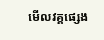មើលវគ្គផ្សេង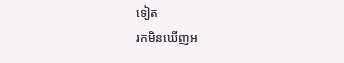ទៀត
រកមិនឃើញអ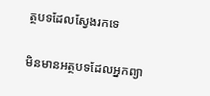ត្ថបទដែលស្វែងរកទេ

មិនមានអត្ថបទដែលអ្នកព្យា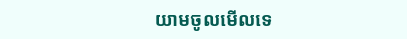យាមចូលមើលទេ